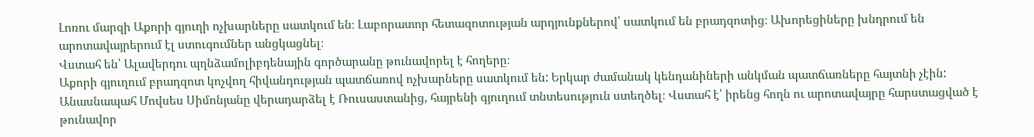Լոռու մարզի Աքորի գյուղի ոչխարները սատկում են։ Լաբորատոր հետազոտության արդյունքներով՝ սատկում են բրադզոտից։ Ախորեցիները խնդրում են արոտավայրերում էլ ստուգումներ անցկացնել։
Վստահ են՝ Ալավերդու պղնձամոլիբդենային գործարանը թունավորել է հողերը։
Աքորի գյուղում բրադզոտ կոչվող հիվանդության պատճառով ոչխարները սատկում են: Երկար ժամանակ կենդանիների անկման պատճառները հայտնի չէին: Անասնապահ Մովսես Սիմոնյանը վերադարձել է Ռուսաստանից, հայրենի գյուղում տնտեսություն ստեղծել։ Վստահ է՝ իրենց հողն ու արոտավայրը հարստացված է թունավոր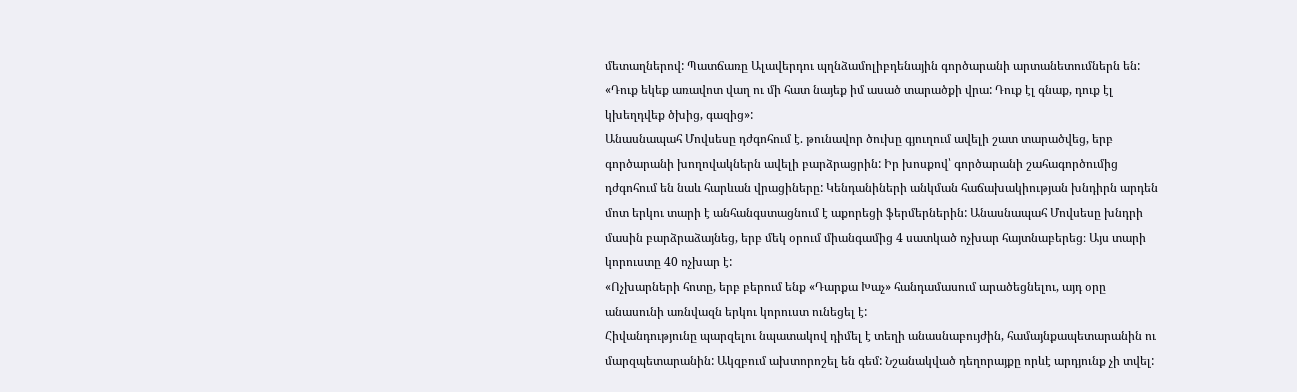մետաղներով: Պատճառը Ալավերդու պղնձամոլիբդենային գործարանի արտանետումներն են:
«Դուք եկեք առավոտ վաղ ու մի հատ նայեք իմ ասած տարածքի վրա: Դուք էլ գնաք, դուք էլ կխեղդվեք ծխից, գազից»:
Անասնապահ Մովսեսը դժգոհում է. թունավոր ծուխը գյուղում ավելի շատ տարածվեց, երբ գործարանի խողովակներն ավելի բարձրացրին: Իր խոսքով՝ գործարանի շահագործումից դժգոհում են նաև հարևան վրացիները: Կենդանիների անկման հաճախակիության խնդիրն արդեն մոտ երկու տարի է անհանգստացնում է աքորեցի ֆերմերներին: Անասնապահ Մովսեսը խնդրի մասին բարձրաձայնեց, երբ մեկ օրում միանգամից 4 սատկած ոչխար հայտնաբերեց։ Այս տարի կորուստը 40 ոչխար է:
«Ոչխարների հոտը, երբ բերում ենք «Դարքա Խաչ» հանդամասում արածեցնելու, այդ օրը անասունի առնվազն երկու կորուստ ունեցել է:
Հիվանդությունը պարզելու նպատակով դիմել է տեղի անասնաբույժին, համայնքապետարանին ու մարզպետարանին: Ակզբում ախտորոշել են գեմ: Նշանակված դեղորայքը որևէ արդյունք չի տվել: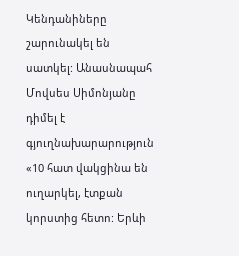Կենդանիները շարունակել են սատկել: Անասնապահ Մովսես Սիմոնյանը դիմել է գյուղնախարարություն
«10 հատ վակցինա են ուղարկել, էտքան կորստից հետո: Երևի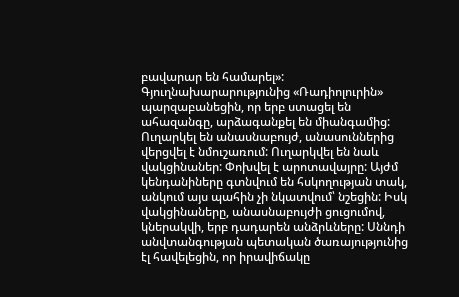բավարար են համարել»:
Գյուղնախարարությունից «Ռադիոլուրին» պարզաբանեցին, որ երբ ստացել են ահազանգը, արձագանքել են միանգամից: Ուղարկել են անասնաբույժ, անասուններից վերցվել է նմուշառում: Ուղարկվել են նաև վակցինաներ: Փոխվել է արոտավայրը: Այժմ կենդանիները գտնվում են հսկողության տակ, անկում այս պահին չի նկատվում՝ նշեցին: Իսկ վակցինաները, անասնաբույժի ցուցումով, կներակվի, երբ դադարեն անձրևները: Սննդի անվտանգության պետական ծառայությունից էլ հավելեցին, որ իրավիճակը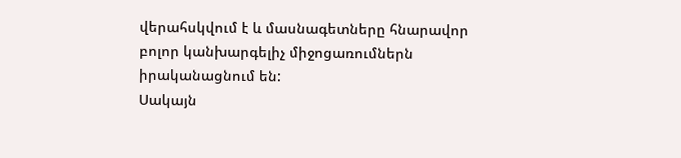վերահսկվում է և մասնագետները հնարավոր բոլոր կանխարգելիչ միջոցառումներն իրականացնում են:
Սակայն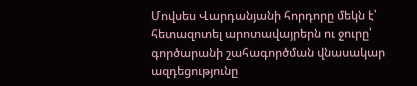Մովսես Վարդանյանի հորդորը մեկն է՝ հետազոտել արոտավայրերն ու ջուրը՝ գործարանի շահագործման վնասակար ազդեցությունը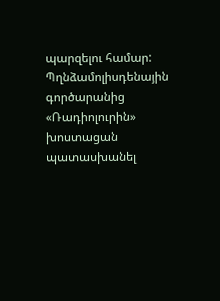պարզելու համար:
Պղնձամոլիսդենային գործարանից «Ռադիոլուրին» խոստացան պատասխանել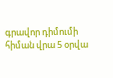գրավոր դիմումի հիման վրա 5 օրվա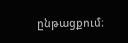ընթացքում։